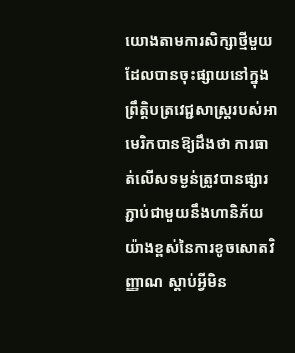យោងតាមការសិក្សាថ្មីមួយដែលបានចុះផ្សាយនៅក្នុងព្រឹត្តិបត្រវេជ្ជសាស្ត្ររបស់អាមេរិកបានឱ្យដឹងថា ការធាត់លើសទម្ងន់ត្រូវបានផ្សារភ្ជាប់ជាមួយនឹងហានិភ័យយ៉ាងខ្ពស់នៃការខូចសោតវិញ្ញាណ ស្តាប់អ្វីមិន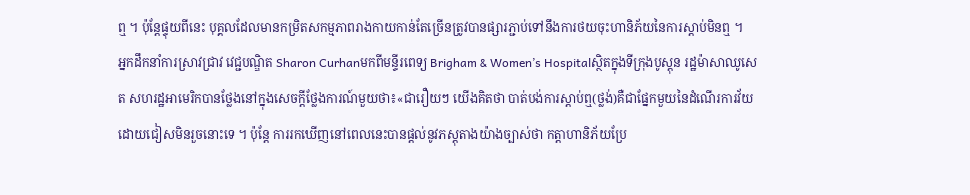ឮ ។ ប៉ុន្តែផ្ទុយពីនេះ បុគ្គលដែលមានកម្រិតសកម្មភាពរាងកាយកាន់តែច្រើនត្រូវបានផ្សារភ្ជាប់ទៅនឹងការថយចុះហានិភ័យនៃការស្ដាប់មិនឮ ។
អ្នកដឹកនាំការស្រាវជ្រាវ វេជ្ជបណ្ឌិត Sharon Curhanមកពីមន្ទីរពេទ្យ Brigham & Women’s Hospitalស្ថិតក្នុងទីក្រុងបូស្តុន រដ្ឋម៉ាសាឈូសេត សហរដ្ឋអាមេរិកបានថ្លែងនៅក្នុងសេចក្តីថ្លែងការណ៍មួយថា៖«ជារឿយៗ យើងគិតថា បាត់បង់ការស្តាប់ឮ(ថ្លង់)គឺជាផ្នែកមួយនៃដំណើរការវ័យដោយជៀសមិនរួចនោះទេ ។ ប៉ុន្តែ ការរកឃើញនៅពេលនេះបានផ្តល់នូវភស្តុតាងយ៉ាងច្បាស់ថា កត្តាហានិភ័យប្រែ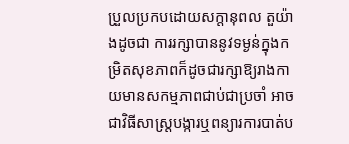ប្រួលប្រកបដោយសក្តានុពល តួយ៉ាងដូចជា ការរក្សាបាននូវទម្ងន់ក្នុងកម្រិតសុខភាពក៏ដូចជារក្សាឱ្យរាងកាយមានសកម្មភាពជាប់ជាប្រចាំ អាចជាវិធីសាស្ត្របង្ការឬពន្យារការបាត់ប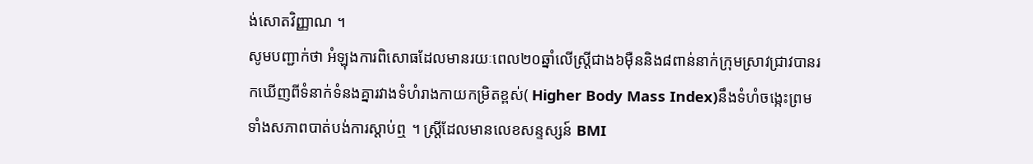ង់សោតវិញ្ញាណ ។
សូមបញ្ជាក់ថា អំឡុងការពិសោធដែលមានរយៈពេល២០ឆ្នាំលើស្ត្រីជាង៦ម៉ឺននិង៨ពាន់នាក់ក្រុមស្រាវជ្រាវបានរកឃើញពីទំនាក់ទំនងគ្នារវាងទំហំរាងកាយកម្រិតខ្ពស់( Higher Body Mass Index)នឹងទំហំចង្កេះព្រមទាំងសភាពបាត់បង់ការស្តាប់ឮ ។ ស្ត្រីដែលមានលេខសន្ទស្សន៍ BMI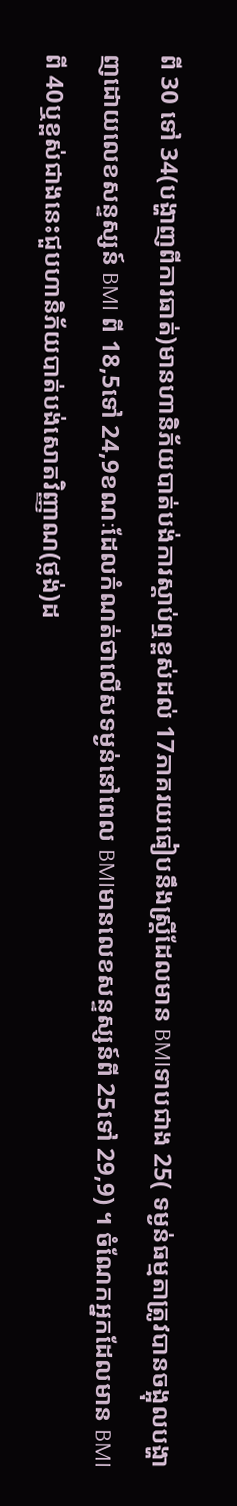ពី 30 ទៅ 34(បង្ហាញពីការធាត់)មានហានិភ័យបាត់បង់ការស្តាប់ឮខ្ពស់ដល់ 17ភាគរយធៀបនឹងស្ត្រីដែលមាន BMIទាបជាង 25( ទម្ងន់ធម្មតាត្រូវបានចង្អុលបង្ហាញដោយលេខសន្ទស្សន៍ BMI ពី 18,5ទៅ 24,9ខណៈដែលកំណត់ថាលើសទម្ងន់នៅពេល BMIមានលេខសន្ទស្សន៍ពី 25ទៅ 29,9) ។ ចំណែកអ្នកដែលមាន BMI ពី 40ឬខ្ពស់ជាងនេះជួបហានិភ័យបាត់បង់សោតវិញ្ញាណ(ថ្លង់)ដ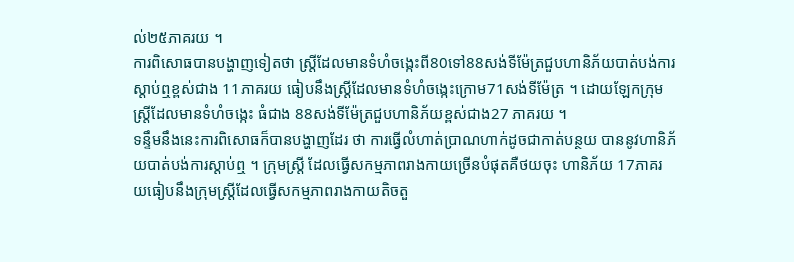ល់២៥ភាគរយ ។
ការពិសោធបានបង្ហាញទៀតថា ស្ត្រីដែលមានទំហំចង្កេះពី80ទៅ88សង់ទីម៉ែត្រជួបហានិភ័យបាត់បង់ការស្តាប់ឮខ្ពស់ជាង 11ភាគរយ ធៀបនឹងស្ត្រីដែលមានទំហំចង្កេះក្រោម71សង់ទីម៉ែត្រ ។ ដោយឡែកក្រុមស្ត្រីដែលមានទំហំចង្កេះ ធំជាង 88សង់ទីម៉ែត្រជួបហានិភ័យខ្ពស់ជាង27 ភាគរយ ។
ទន្ទឹមនឹងនេះការពិសោធក៏បានបង្ហាញដែរ ថា ការធ្វើលំហាត់ប្រាណហាក់ដូចជាកាត់បន្ថយ បាននូវហានិភ័យបាត់បង់ការស្ដាប់ឮ ។ ក្រុមស្ត្រី ដែលធ្វើសកម្មភាពរាងកាយច្រើនបំផុតគឺថយចុះ ហានិភ័យ 17ភាគរយធៀបនឹងក្រុមស្ត្រីដែលធ្វើសកម្មភាពរាងកាយតិចតួ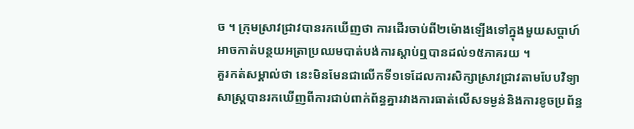ច ។ ក្រុមស្រាវជ្រាវបានរកឃើញថា ការដើរចាប់ពី២ម៉ោងឡើងទៅក្នុងមួយសប្តាហ៍អាចកាត់បន្ថយអត្រាប្រឈមបាត់បង់ការស្តាប់ឮបានដល់១៥ភាគរយ ។
គួរកត់សម្គាល់ថា នេះមិនមែនជាលើកទី១ទេដែលការសិក្សាស្រាវជ្រាវតាមបែបវិទ្យាសាស្ត្របានរកឃើញពីការជាប់ពាក់ព័ន្ធគ្នារវាងការធាត់លើសទម្ងន់និងការខូចប្រព័ន្ធ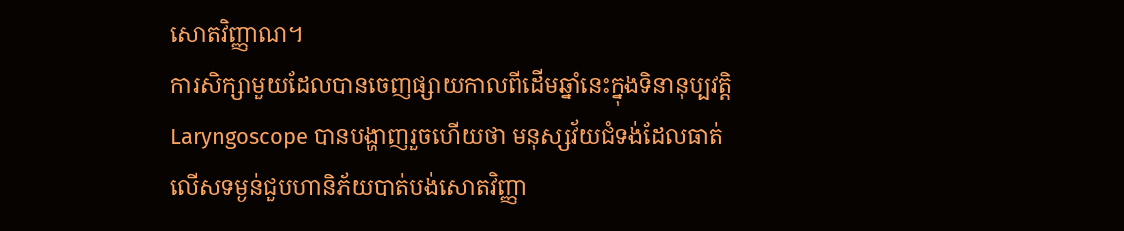សោតវិញ្ញាណ។
ការសិក្សាមួយដែលបានចេញផ្សាយកាលពីដើមឆ្នាំនេះក្នុងទិនានុប្បវត្តិ Laryngoscope បានបង្ហាញរួចហើយថា មនុស្សវ័យជំទង់ដែលធាត់លើសទម្ងន់ជួបហានិភ័យបាត់បង់សោតវិញ្ញា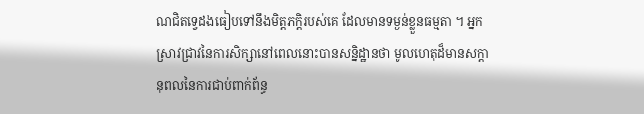ណជិតទ្វេដងធៀបទៅនឹងមិត្តភក្ដិរបស់គេ ដែលមានទម្ងន់ខ្លួនធម្មតា ។ អ្នកស្រាវជ្រាវនៃការសិក្សានៅពេលនោះបានសន្និដ្ឋានថា មូលហេតុដ៏មានសក្តានុពលនៃការជាប់ពាក់ព័ន្ធ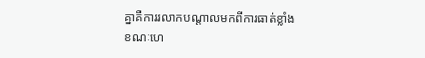គ្នាគឺការរលាកបណ្តាលមកពីការធាត់ខ្លាំង ខណៈហេ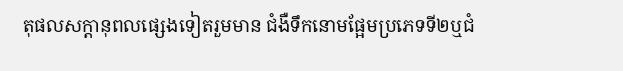តុផលសក្តានុពលផ្សេងទៀតរួមមាន ជំងឺទឹកនោមផ្អែមប្រភេទទី២ឬជំ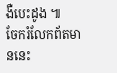ងឺបេះដូង ៕
ចែករំលែកព័តមាននេះ